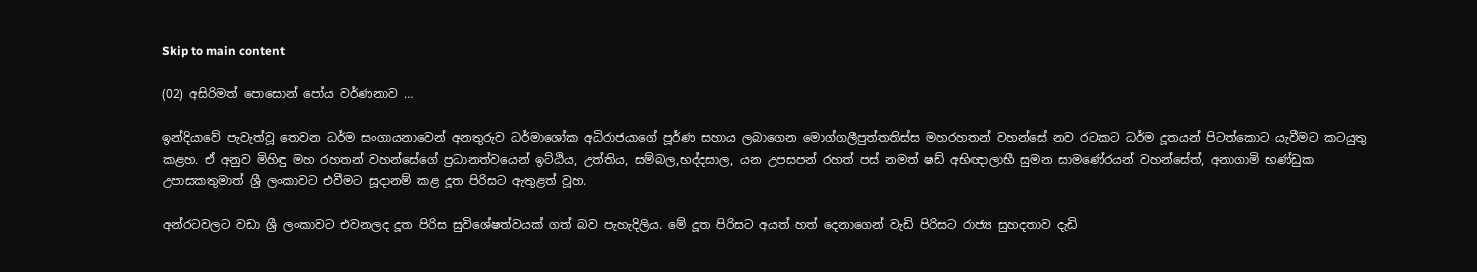Skip to main content

(02) අසිරිමත් පොසොන් පෝය වර්ණනාව …

ඉන්දියාවේ පැවැත්වූ තෙවන ධර්ම සංගායනාවෙන් අනතුරුව ධර්මාශෝක අධිරාජයාගේ පූර්ණ සහාය ලබාගෙන මොග්ගලීපුත්තතිස්ස මහරහතන් වහන්සේ නව රටකට ධර්ම දූතයන් පිටත්කොට යැවීමට කටයුතු කළහ. ඒ අනුව මිහිඳු මහ රහතන් වහන්සේගේ ප්‍රධානත්වයෙන් ඉට්ඨිය, උත්තිය, සම්බල,භද්දසාල, යන උපසපන් රහත් පස් නමත් ෂඩ් අභිඥාලාභී සුමන සාමණේරයන් වහන්සේත්, අනාගාමි භණ්ඩුක උපාසකතුමාත් ශ්‍රී ලංකාවට එවීමට සූදානම් කළ දූත පිරිසට ඇතුළත් වූහ.

අන්රටවලට වඩා ශ්‍රී ලංකාවට එවනලද දූත පිරිස සුවිශේෂත්වයක් ගත් බව පැහැදිලිය. මේ දූත පිරිසට අයත් හත් දෙනාගෙන් වැඩි පිරිසට රාජ්‍ය සුහදතාව දැඩි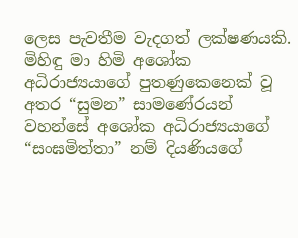ලෙස පැවතීම වැදගත් ලක්ෂණයකි. මිහිඳු මා හිමි අශෝක අධිරාජ්‍යයාගේ පුතණුකෙනෙක් වූ අතර “සුමන” සාමණේරයන් වහන්සේ අශෝක අධිරාජ්‍යයාගේ “සංඝමිත්තා” නම් දියණියගේ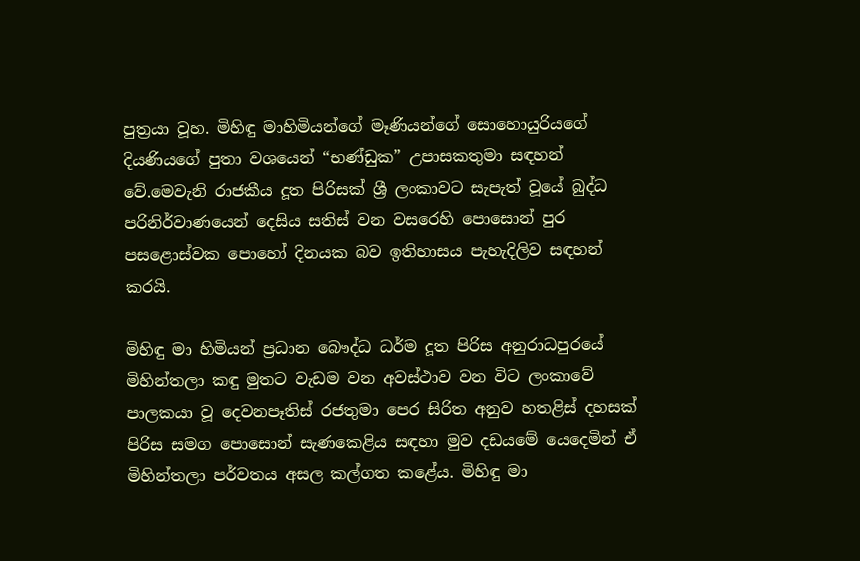පුත්‍රයා වූහ. මිහිඳු මාහිමියන්ගේ මෑණියන්ගේ සොහොයුරියගේ දියණියගේ පුතා වශයෙන් “භණ්ඩුක” උපාසකතුමා සඳහන් වේ.මෙවැනි රාජකීය දූත පිරිසක් ශ්‍රී ලංකාවට සැපැත් වූයේ බුද්ධ පරිනිර්වාණයෙන් දෙසිය සතිස් වන වසරෙහි පොසොන් පුර පසළොස්වක පොහෝ දිනයක බව ඉතිහාසය පැහැදිලිව සඳහන් කරයි.

මිහිඳු මා හිමියන් ප්‍රධාන බෞද්ධ ධර්ම දූත පිරිස අනුරාධපුරයේ මිහින්තලා කඳු මුතට වැඩම වන අවස්ථාව වන විට ලංකාවේ පාලකයා වූ දෙවනපෑතිස් රජතුමා පෙර සිරිත අනුව හතළිස් දහසක් පිරිස සමග පොසොන් සැණකෙළිය සඳහා මුව දඩයමේ යෙදෙමින් ඒ මිහින්තලා පර්වතය අසල කල්ගත කළේය. මිහිඳු මා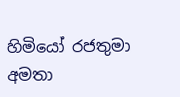හිමියෝ රජතුමා අමතා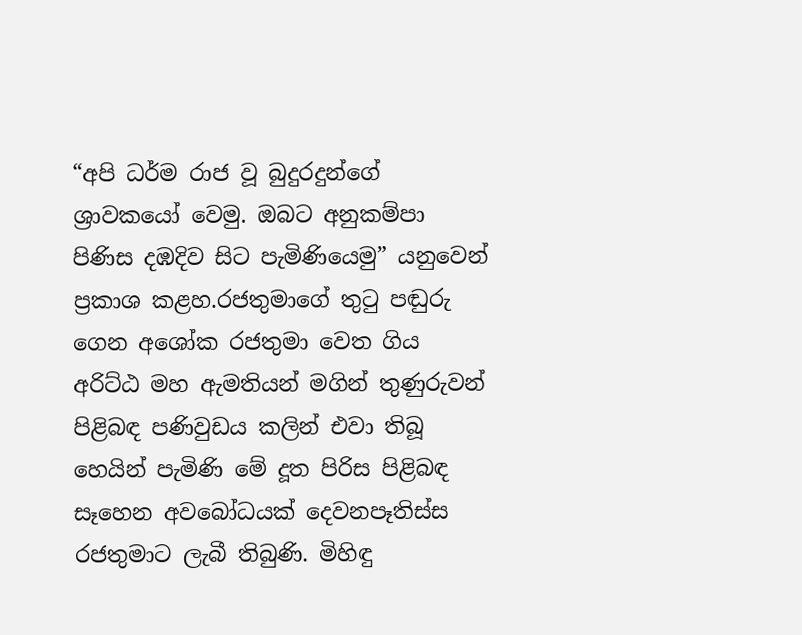“අපි ධර්ම රාජ වූ බුදුරදුන්ගේ ශ්‍රාවකයෝ වෙමු. ඔබට අනුකම්පා පිණිස දඹදිව සිට පැමිණියෙමු” යනුවෙන් ප්‍රකාශ කළහ.රජතුමාගේ තුටු පඬුරු ගෙන අශෝක රජතුමා වෙත ගිය අරිට්ඨ මහ ඇමතියන් මගින් තුණුරුවන් පිළිබඳ පණිවුඩය කලින් එවා තිබූ හෙයින් පැමිණි මේ දූත පිරිස පිළිබඳ සෑහෙන අවබෝධයක් දෙවනපෑතිස්ස රජතුමාට ලැබී තිබුණි. මිහිඳු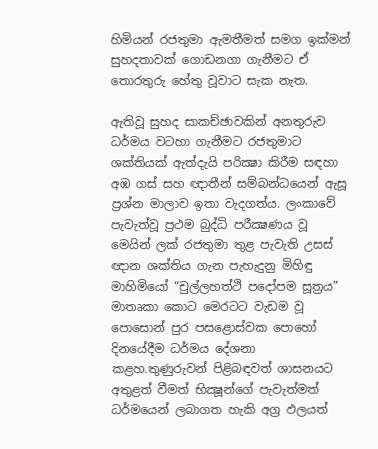හිමියන් රජතුමා ඇමතීමත් සමග ඉක්මන් සුහදතාවක් ගොඩනගා ගැනීමට ඒ තොරතුරු හේතු වූවාට සැක නැත.

ඇතිවූ සුහද සාකච්ඡාවකින් අනතුරුව ධර්මය වටහා ගැනීමට රජතුමාට ශක්තියක් ඇත්දැයි පරික්‍ෂා කිරීම සඳහා අඹ ගස් සහ ඥාතීන් සම්බන්ධයෙන් ඇසූ ප්‍රශ්න මාලාව ඉතා වැදගත්ය. ලංකාවේ පැවැත්වූ ප්‍රථම බුද්ධි පරීක්‍ෂණය වූ මෙයින් ලක් රජතුමා තුළ පැවැති උසස් ඥාන ශක්තිය ගැන පැහැදුනු මිහිඳු මාහිමියෝ “චුල්ලහත්ථි පදෝපම සූත්‍රය” මාතෘකා කොට මෙරටට වැඩම වූ පොසොන් පුර පසළොස්වක පොහෝ දිනයේදීම ධර්මය දේශනා කළහ.තුණුරුවන් පිළිබඳවත් ශාසනයට අතුළත් වීමත් භික්‍ෂූන්ගේ පැවැත්මත් ධර්මයෙන් ලබාගත හැකි අග්‍ර ඵලයත්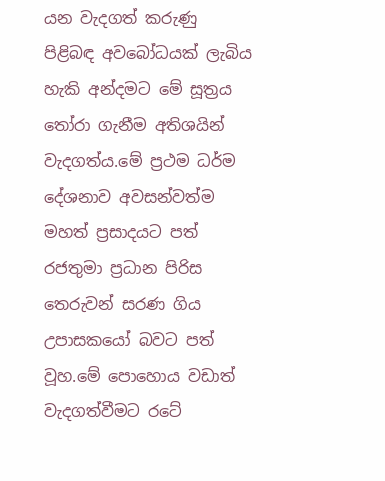යන වැදගත් කරුණු පිළිබඳ අවබෝධයක් ලැබිය හැකි අන්දමට මේ සූත්‍රය තෝරා ගැනීම අතිශයින් වැදගත්ය.මේ ප්‍රථම ධර්ම දේශනාව අවසන්වත්ම මහත් ප්‍රසාදයට පත් රජතුමා ප්‍රධාන පිරිස තෙරුවන් සරණ ගිය උපාසකයෝ බවට පත් වූහ.මේ පොහොය වඩාත් වැදගත්වීමට රටේ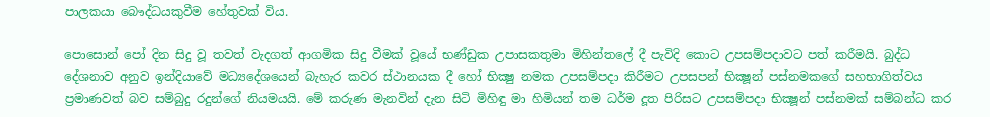පාලකයා බෞද්ධයකුවීම හේතුවක් විය.

පොසොන් පෝ දින සිදු වූ තවත් වැදගත් ආගමික සිදු වීමක් වූයේ භණ්ඩුක උපාසකතුමා මිහින්තලේ දී පැවිදි කොට උපසම්පදාවට පත් කරීමයි. බුද්ධ දේශනාව අනුව ඉන්දියාවේ මධ්‍යදේශයෙන් බැහැර කවර ස්ථානයක දී හෝ භික්‍ෂු නමක උපසම්පදා කිරීමට උපසපන් භික්‍ෂූන් පස්නමකගේ සහභාගිත්වය ප්‍රමාණවත් බව සම්බුදු රදුන්ගේ නියමයයි. මේ කරුණ මැනවින් දැන සිටි මිහිඳු මා හිමියන් තම ධර්ම දූත පිරිසට උපසම්පදා භික්‍ෂූන් පස්නමක් සම්බන්ධ කර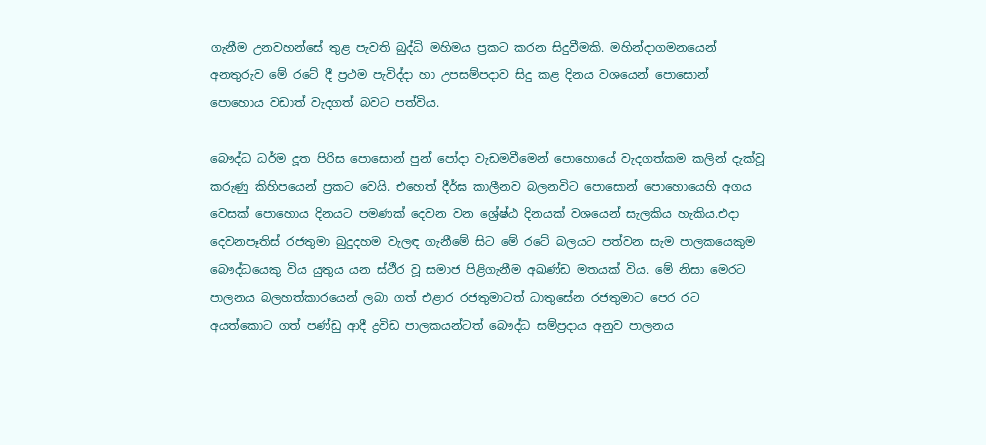ගැනීම උනවහන්සේ තුළ පැවති බුද්ධි මහිමය ප්‍රකට කරන සිදුවීමකි. මහින්දාගමනයෙන් අනතුරුව මේ රටේ දී ප්‍රථම පැවිද්දා හා උපසම්පදාව සිදු කළ දිනය වශයෙන් පොසොන් පොහොය වඩාත් වැදගත් බවට පත්විය.

බෞද්ධ ධර්ම දූත පිරිස පොසොන් පුන් පෝදා වැඩමවීමෙන් පොහොයේ වැදගත්කම කලින් දැක්වූ කරුණු කිහිපයෙන් ප්‍රකට වෙයි. එහෙත් දීර්ඝ කාලීනව බලනවිට පොසොන් පොහොයෙහි අගය වෙසක් පොහොය දිනයට පමණක් දෙවන වන ශ්‍රේෂ්ඨ දිනයක් වශයෙන් සැලකිය හැකිය.එදා දෙවනපෑතිස් රජතුමා බුදුදහම වැලඳ ගැනීමේ සිට මේ රටේ බලයට පත්වන සැම පාලකයෙකුම බෞද්ධයෙකු විය යුතුය යන ස්ථීර වූ සමාජ පිළිගැනීම අඛණ්ඩ මතයක් විය. මේ නිසා මෙරට පාලනය බලහත්කාරයෙන් ලබා ගත් එළාර රජතුමාටත් ධාතුසේන රජතුමාට පෙර රට අයත්කොට ගත් පණ්ඩු ආදී ද්‍රවිඩ පාලකයන්ටත් බෞද්ධ සම්ප්‍රදාය අනුව පාලනය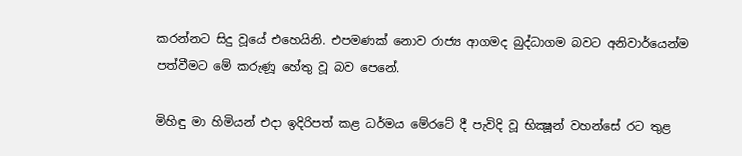කරන්නට සිදු වූයේ එහෙයිනි. එපමණක් නොව රාජ්‍ය ආගමද බුද්ධාගම බවට අනිවාර්යෙන්ම පත්වීමට මේ කරුණූ හේතු වූ බව පෙනේ.

මිහිඳු මා හිමියන් එදා ඉදිරිපත් කළ ධර්මය මේරටේ දී පැවිදි වූ භික්‍ෂූන් වහන්සේ රට තුළ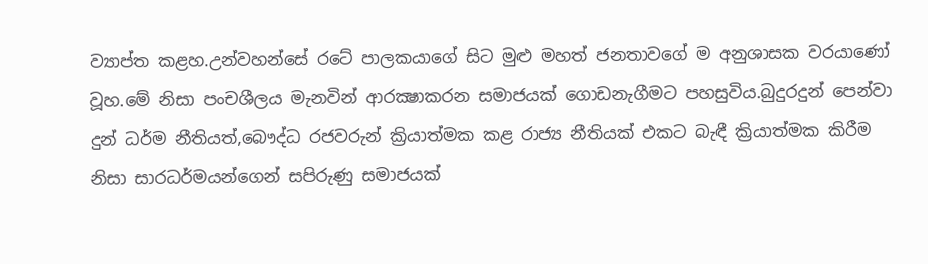ව්‍යාප්ත කළහ.උන්වහන්සේ රටේ පාලකයාගේ සිට මුළු මහත් ජනතාවගේ ම අනුශාසක වරයාණෝ වූහ.මේ නිසා පංචශීලය මැනවින් ආරක්‍ෂාකරන සමාජයක් ගොඩනැගීමට පහසුවිය.බුදුරදුන් පෙන්වා දුන් ධර්ම නීතියත්,බෞද්ධ රජවරුන් ක්‍රියාත්මක කළ රාජ්‍ය නීතියක් එකට බැඳී ක්‍රියාත්මක කිරීම නිසා සාරධර්මයන්ගෙන් සපිරුණු සමාජයක්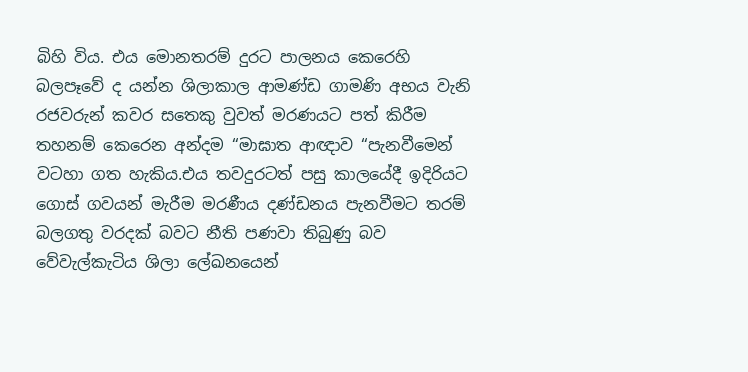බිහි විය. එය මොනතරම් දුරට පාලනය කෙරෙහි බලපෑවේ ද යන්න ශිලාකාල ආමණ්ඩ ගාමණි අභය වැනි රජවරුන් කවර සතෙකු වුවත් මරණයට පත් කිරීම තහනම් කෙරෙන අන්දම “මාඝාත ආඥාව “පැනවීමෙන් වටහා ගත හැකිය.එය තවදුරටත් පසු කාලයේදී ඉදිරියට ගොස් ගවයන් මැරීම මරණීය දණ්ඩනය පැනවීමට තරම් බලගතු වරදක් බවට නීති පණවා තිබුණු බව වේවැල්කැටිය ශිලා ලේඛනයෙන්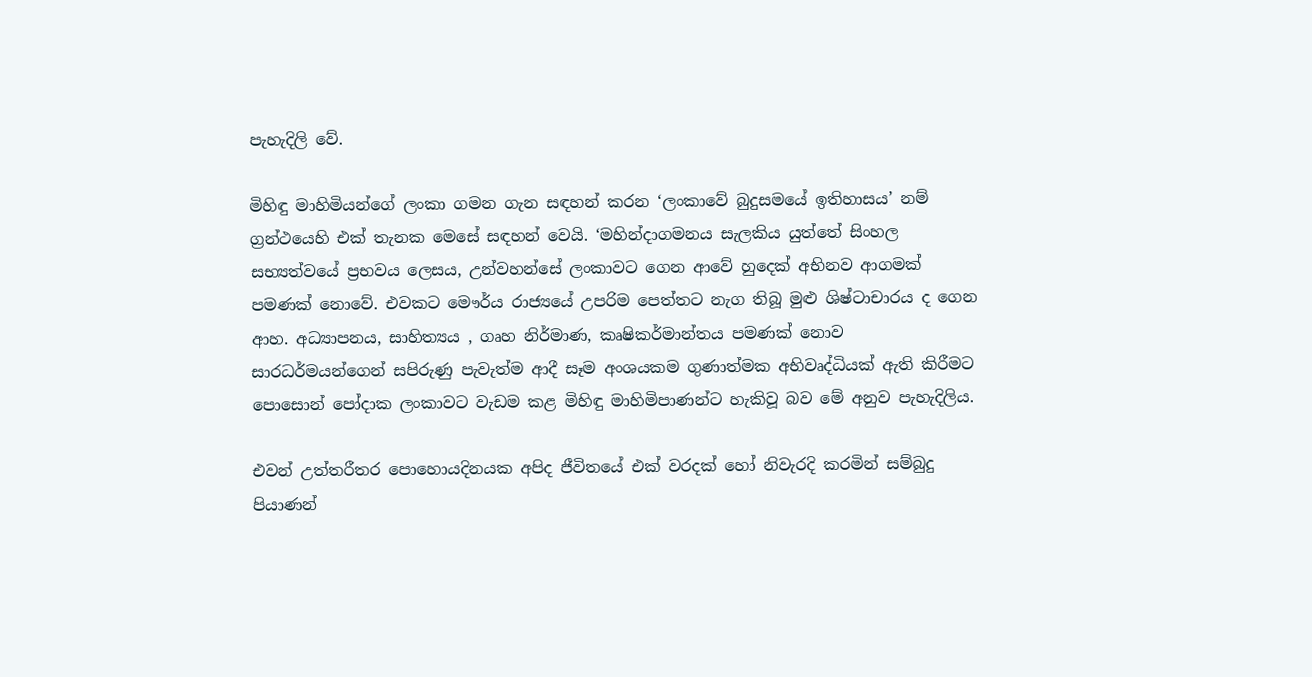පැහැදිලි වේ.

මිහිඳු මාහිමියන්ගේ ලංකා ගමන ගැන සඳහන් කරන ‘ලංකාවේ බුදුසමයේ ඉතිහාසය’ නම් ග්‍රන්ථයෙහි එක් තැනක මෙසේ සඳහන් වෙයි. ‘මහින්දාගමනය සැලකිය යුත්තේ සිංහල සභ්‍යත්වයේ ප්‍රභවය ලෙසය, උන්වහන්සේ ලංකාවට ගෙන ආවේ හුදෙක් අභිනව ආගමක් පමණක් නොවේ. එවකට මෞර්ය රාජ්‍යයේ උපරිම පෙත්තට නැග තිබූ මුළු ශිෂ්ටාචාරය ද ගෙන ආහ. අධ්‍යාපනය, සාහිත්‍යය , ගෘහ නිර්මාණ, කෘෂිකර්මාන්තය පමණක් නොව සාරධර්මයන්ගෙන් සපිරුණු පැවැත්ම ආදී සෑම අංශයකම ගුණාත්මක අභිවෘද්ධියක් ඇති කිරීමට පොසොන් පෝදාක ලංකාවට වැඩම කළ මිහිඳු මාහිමිපාණන්ට හැකිවූ බව මේ අනුව පැහැදිලිය.

එවන් උත්තරීතර පොහොයදිනයක අපිද ජීවිතයේ එක් වරදක් හෝ නිවැරදි කරමින් සම්බුදු පියාණන්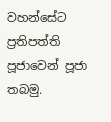වහන්සේට ප්‍රතිපත්ති පූජාවෙන් පූජා තබමු.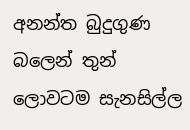අනන්ත බුදුගුණ බලෙන් තුන් ලොවටම සැනසිල්ල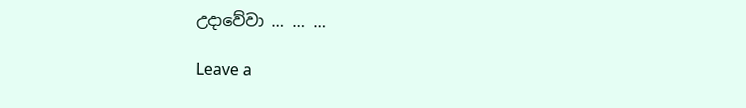උදාවේවා … … …

Leave a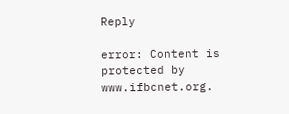Reply

error: Content is protected by www.ifbcnet.org.